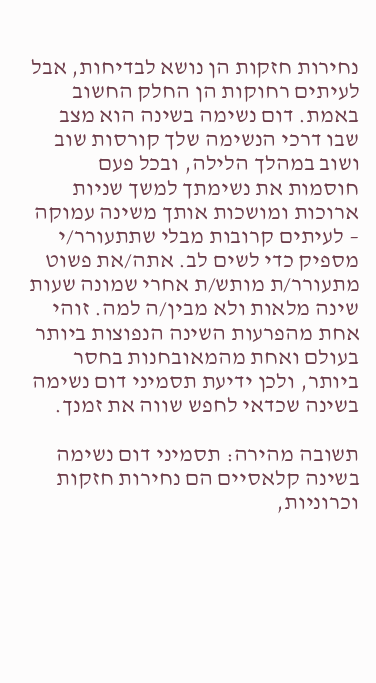נחירות חזקות הן נושא לבדיחות, אבל לעיתים רחוקות הן החלק החשוב באמת. דום נשימה בשינה הוא מצב שבו דרכי הנשימה שלך קורסות שוב ושוב במהלך הלילה, ובכל פעם חוסמות את נשימתך למשך שניות ארוכות ומושכות אותך משינה עמוקה – לעיתים קרובות מבלי שתתעורר/י מספיק כדי לשים לב. אתה/את פשוט מתעורר/ת מותש/ת אחרי שמונה שעות שינה מלאות ולא מבין/ה למה. זוהי אחת מהפרעות השינה הנפוצות ביותר בעולם ואחת מהמאובחנות בחסר ביותר, ולכן ידיעת תסמיני דום נשימה בשינה שכדאי לחפש שווה את זמנך.

תשובה מהירה: תסמיני דום נשימה בשינה קלאסיים הם נחירות חזקות וכרוניות,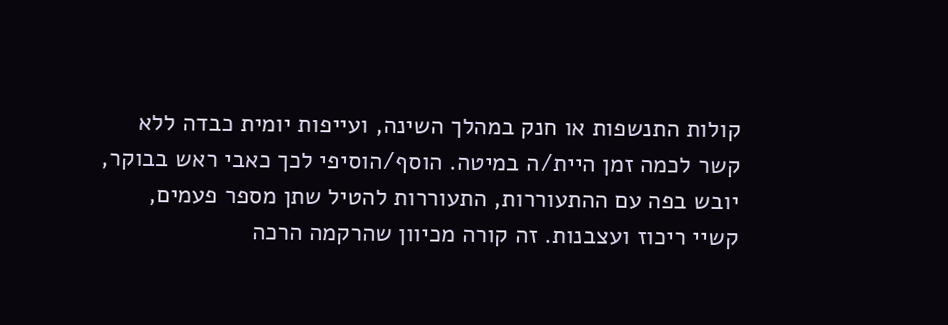קולות התנשפות או חנק במהלך השינה, ועייפות יומית כבדה ללא קשר לכמה זמן היית/ה במיטה. הוסף/הוסיפי לכך כאבי ראש בבוקר, יובש בפה עם ההתעוררות, התעוררות להטיל שתן מספר פעמים, קשיי ריכוז ועצבנות. זה קורה מכיוון שהרקמה הרכה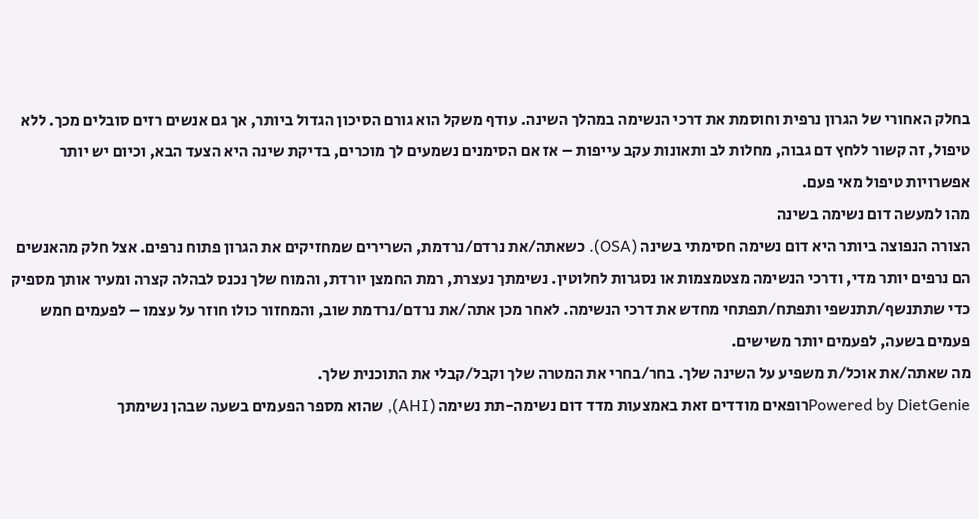בחלק האחורי של הגרון נרפית וחוסמת את דרכי הנשימה במהלך השינה. עודף משקל הוא גורם הסיכון הגדול ביותר, אך גם אנשים רזים סובלים מכך. ללא טיפול, זה קשור ללחץ דם גבוה, מחלות לב ותאונות עקב עייפות – אז אם הסימנים נשמעים לך מוכרים, בדיקת שינה היא הצעד הבא, וכיום יש יותר אפשרויות טיפול מאי פעם.
מהו למעשה דום נשימה בשינה
הצורה הנפוצה ביותר היא דום נשימה חסימתי בשינה (OSA). כשאתה/את נרדם/נרדמת, השרירים שמחזיקים את הגרון פתוח נרפים. אצל חלק מהאנשים הם נרפים יותר מדי, ודרכי הנשימה מצטמצמות או נסגרות לחלוטין. נשימתך נעצרת, רמת החמצן יורדת, והמוח שלך נכנס לבהלה קצרה ומעיר אותך מספיק כדי שתתנשף/תתנשפי ותפתח/תפתחי מחדש את דרכי הנשימה. לאחר מכן אתה/את נרדם/נרדמת שוב, והמחזור כולו חוזר על עצמו – לפעמים חמש פעמים בשעה, לפעמים יותר משישים.
מה שאתה/את אוכל/ת משפיע על השינה שלך. בחר/בחרי את המטרה שלך וקבל/קבלי את התוכנית שלך.
Powered by DietGenieרופאים מודדים זאת באמצעות מדד דום נשימה-תת נשימה (AHI), שהוא מספר הפעמים בשעה שבהן נשימתך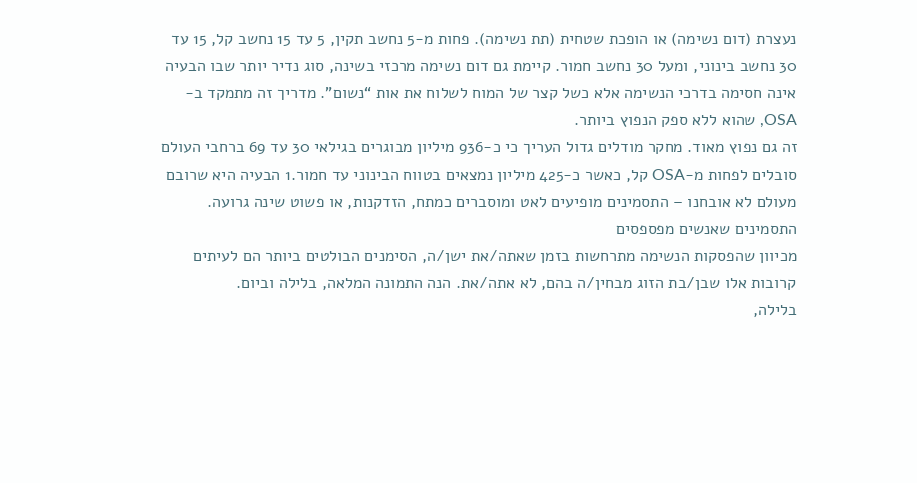נעצרת (דום נשימה) או הופכת שטחית (תת נשימה). פחות מ-5 נחשב תקין, 5 עד 15 נחשב קל, 15 עד 30 נחשב בינוני, ומעל 30 נחשב חמור. קיימת גם דום נשימה מרכזי בשינה, סוג נדיר יותר שבו הבעיה אינה חסימה בדרכי הנשימה אלא כשל קצר של המוח לשלוח את אות “נשום”. מדריך זה מתמקד ב-OSA, שהוא ללא ספק הנפוץ ביותר.
זה גם נפוץ מאוד. מחקר מודלים גדול העריך כי כ-936 מיליון מבוגרים בגילאי 30 עד 69 ברחבי העולם סובלים לפחות מ-OSA קל, כאשר כ-425 מיליון נמצאים בטווח הבינוני עד חמור.1 הבעיה היא שרובם מעולם לא אובחנו – התסמינים מופיעים לאט ומוסברים כמתח, הזדקנות, או פשוט שינה גרועה.
התסמינים שאנשים מפספסים
מכיוון שהפסקות הנשימה מתרחשות בזמן שאתה/את ישן/ה, הסימנים הבולטים ביותר הם לעיתים קרובות אלו שבן/בת הזוג מבחין/ה בהם, לא אתה/את. הנה התמונה המלאה, בלילה וביום.
בלילה,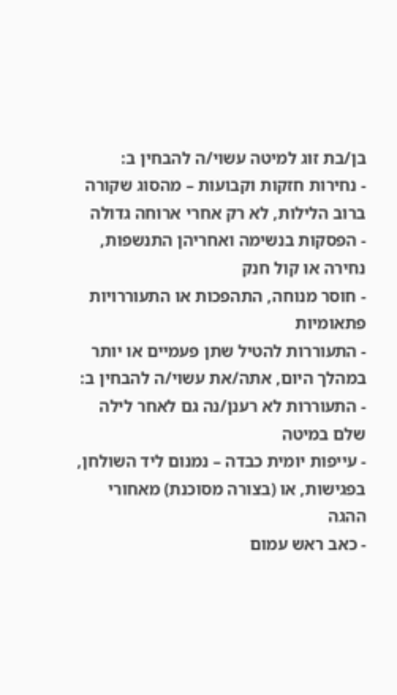בן/בת זוג למיטה עשוי/ה להבחין ב:
- נחירות חזקות וקבועות – מהסוג שקורה ברוב הלילות, לא רק אחרי ארוחה גדולה
- הפסקות בנשימה ואחריהן התנשפות, נחירה או קול חנק
- חוסר מנוחה, התהפכות או התעוררויות פתאומיות
- התעוררות להטיל שתן פעמיים או יותר
במהלך היום, אתה/את עשוי/ה להבחין ב:
- התעוררות לא רענן/נה גם לאחר לילה שלם במיטה
- עייפות יומית כבדה – נמנום ליד השולחן, בפגישות, או (בצורה מסוכנת) מאחורי ההגה
- כאב ראש עמום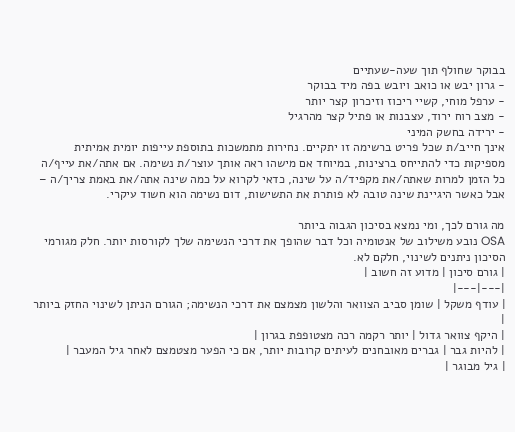בבוקר שחולף תוך שעה-שעתיים
- גרון יבש או כואב ויובש בפה מיד בבוקר
- ערפל מוחי, קשיי ריכוז וזיכרון קצר יותר
- מצב רוח ירוד, עצבנות או פתיל קצר מהרגיל
- ירידה בחשק המיני
אינך חייב/ת שכל פריט ברשימה זו יתקיים. נחירות מתמשכות בתוספת עייפות יומית אמיתית מספיקות כדי להתייחס ברצינות, במיוחד אם מישהו ראה אותך עוצר/ת נשימה. אם אתה/את עייף/ה כל הזמן למרות שאתה/את מקפיד/ה על שינה, כדאי לקרוא על כמה שינה אתה/את באמת צריך/ה – אבל כאשר היגיינת שינה טובה לא פותרת את התשישות, דום נשימה הוא חשוד עיקרי.

מה גורם לכך, ומי נמצא בסיכון הגבוה ביותר
OSA נובע משילוב של אנטומיה וכל דבר שהופך את דרכי הנשימה שלך לקורסות יותר. חלק מגורמי הסיכון ניתנים לשינוי, חלקם לא.
| גורם סיכון | מדוע זה חשוב |
|---|---|
| עודף משקל | שומן סביב הצוואר והלשון מצמצם את דרכי הנשימה; הגורם הניתן לשינוי החזק ביותר |
| היקף צוואר גדול | יותר רקמה רכה מצטופפת בגרון |
| להיות גבר | גברים מאובחנים לעיתים קרובות יותר, אם כי הפער מצטמצם לאחר גיל המעבר |
| גיל מבוגר |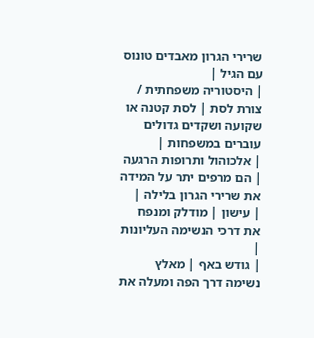שרירי הגרון מאבדים טונוס עם הגיל |
| היסטוריה משפחתית / צורת לסת | לסת קטנה או שקועה ושקדים גדולים עוברים במשפחות |
| אלכוהול ותרופות הרגעה | הם מרפים יתר על המידה את שרירי הגרון בלילה |
| עישון | מודלק ומנפח את דרכי הנשימה העליונות |
| גודש באף | מאלץ נשימה דרך הפה ומעלה את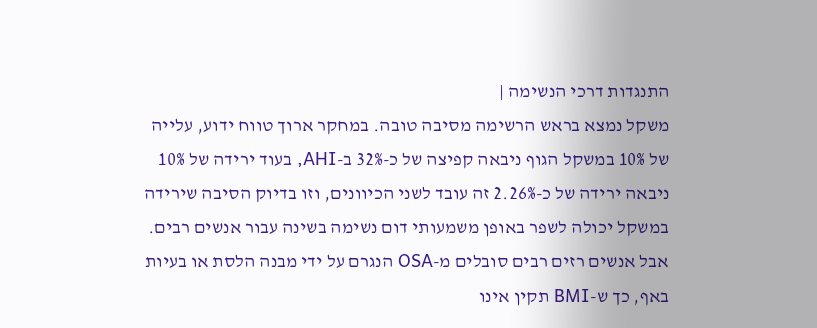התנגדות דרכי הנשימה |
משקל נמצא בראש הרשימה מסיבה טובה. במחקר ארוך טווח ידוע, עלייה של 10% במשקל הגוף ניבאה קפיצה של כ-32% ב-AHI, בעוד ירידה של 10% ניבאה ירידה של כ-26%.2 זה עובד לשני הכיוונים, וזו בדיוק הסיבה שירידה במשקל יכולה לשפר באופן משמעותי דום נשימה בשינה עבור אנשים רבים. אבל אנשים רזים רבים סובלים מ-OSA הנגרם על ידי מבנה הלסת או בעיות באף, כך ש-BMI תקין אינו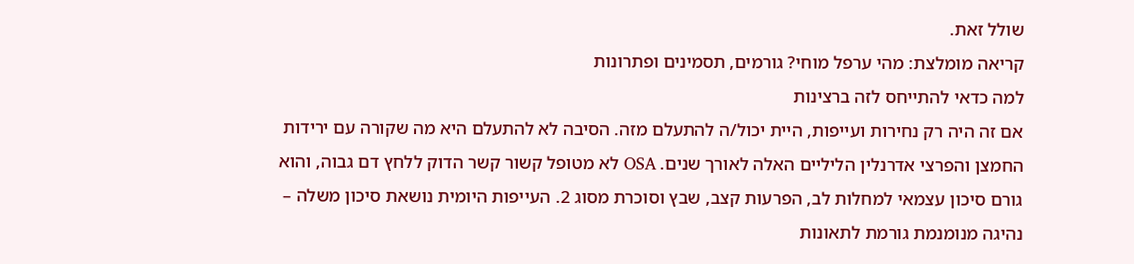שולל זאת.
קריאה מומלצת: מהי ערפל מוחי? גורמים, תסמינים ופתרונות
למה כדאי להתייחס לזה ברצינות
אם זה היה רק נחירות ועייפות, היית יכול/ה להתעלם מזה. הסיבה לא להתעלם היא מה שקורה עם ירידות החמצן והפרצי אדרנלין הליליים האלה לאורך שנים. OSA לא מטופל קשור קשר הדוק ללחץ דם גבוה, והוא גורם סיכון עצמאי למחלות לב, הפרעות קצב, שבץ וסוכרת מסוג 2. העייפות היומית נושאת סיכון משלה – נהיגה מנומנמת גורמת לתאונות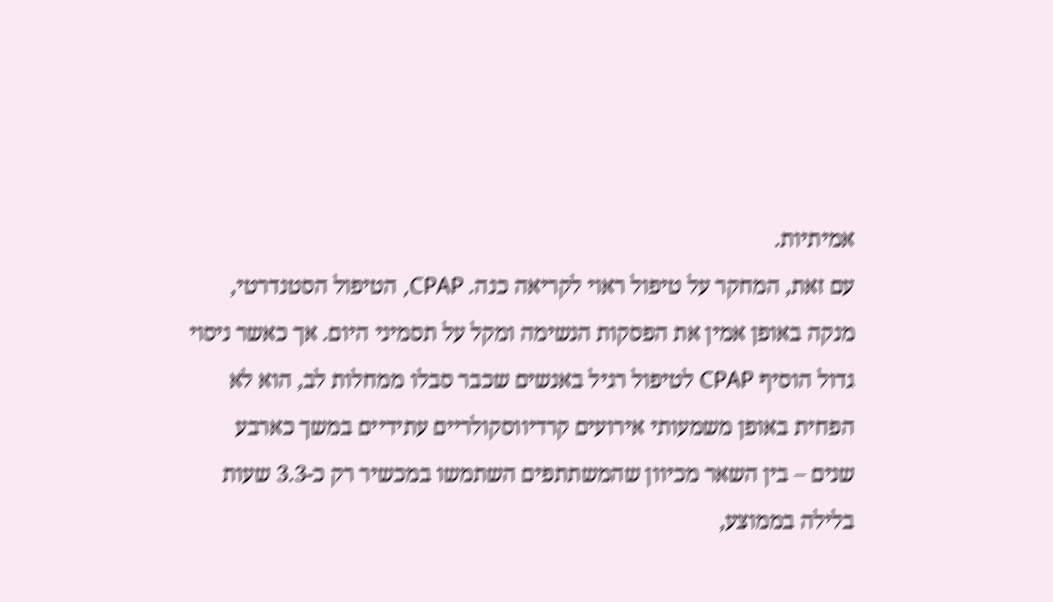אמיתיות.
עם זאת, המחקר על טיפול ראוי לקריאה כנה. CPAP, הטיפול הסטנדרטי, מנקה באופן אמין את הפסקות הנשימה ומקל על תסמיני היום. אך כאשר ניסוי גדול הוסיף CPAP לטיפול רגיל באנשים שכבר סבלו ממחלות לב, הוא לא הפחית באופן משמעותי אירועים קרדיווסקולריים עתידיים במשך כארבע שנים – בין השאר מכיוון שהמשתתפים השתמשו במכשיר רק כ-3.3 שעות בלילה בממוצע,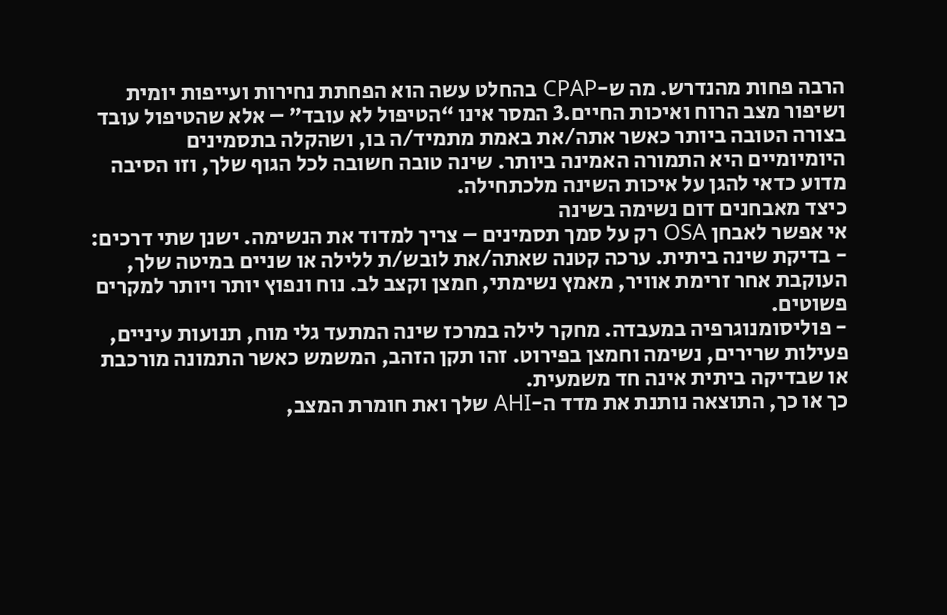הרבה פחות מהנדרש. מה ש-CPAP בהחלט עשה הוא הפחתת נחירות ועייפות יומית ושיפור מצב הרוח ואיכות החיים.3 המסר אינו “הטיפול לא עובד” – אלא שהטיפול עובד בצורה הטובה ביותר כאשר אתה/את באמת מתמיד/ה בו, ושהקלה בתסמינים היומיומיים היא התמורה האמינה ביותר. שינה טובה חשובה לכל הגוף שלך, וזו הסיבה מדוע כדאי להגן על איכות השינה מלכתחילה.
כיצד מאבחנים דום נשימה בשינה
אי אפשר לאבחן OSA רק על סמך תסמינים – צריך למדוד את הנשימה. ישנן שתי דרכים:
- בדיקת שינה ביתית. ערכה קטנה שאתה/את לובש/ת ללילה או שניים במיטה שלך, העוקבת אחר זרימת אוויר, מאמץ נשימתי, חמצן וקצב לב. נוח ונפוץ יותר ויותר למקרים פשוטים.
- פוליסומנוגרפיה במעבדה. מחקר לילה במרכז שינה המתעד גלי מוח, תנועות עיניים, פעילות שרירים, נשימה וחמצן בפירוט. זהו תקן הזהב, המשמש כאשר התמונה מורכבת או שבדיקה ביתית אינה חד משמעית.
כך או כך, התוצאה נותנת את מדד ה-AHI שלך ואת חומרת המצב,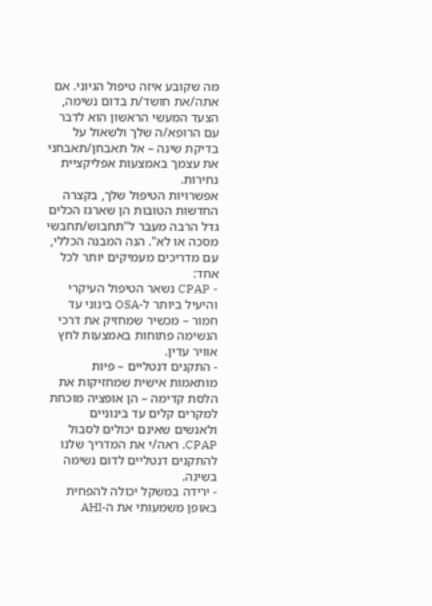מה שקובע איזה טיפול הגיוני. אם אתה/את חושד/ת בדום נשימה, הצעד המעשי הראשון הוא לדבר עם הרופא/ה שלך ולשאול על בדיקת שינה – אל תאבחן/תאבחני את עצמך באמצעות אפליקציית נחירות.
אפשרויות הטיפול שלך, בקצרה
החדשות הטובות הן שארגז הכלים גדל הרבה מעבר ל"תחבוש/תחבשי מסכה או לא". הנה המבנה הכללי, עם מדריכים מעמיקים יותר לכל אחד:
- CPAP נשאר הטיפול העיקרי והיעיל ביותר ל-OSA בינוני עד חמור – מכשיר שמחזיק את דרכי הנשימה פתוחות באמצעות לחץ אוויר עדין.
- התקנים דנטליים – פיות מותאמות אישית שמחזיקות את הלסת קדימה – הן אופציה מוכחת למקרים קלים עד בינוניים ולאנשים שאינם יכולים לסבול CPAP. ראה/י את המדריך שלנו להתקנים דנטליים לדום נשימה בשינה.
- ירידה במשקל יכולה להפחית באופן משמעותי את ה-AHI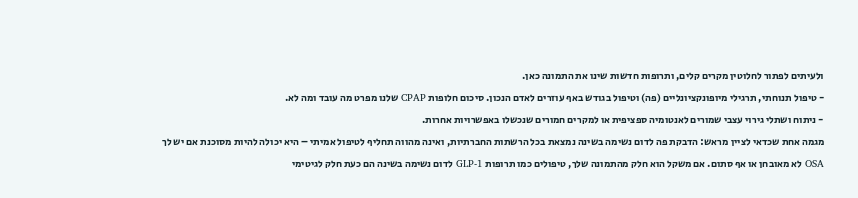ולעיתים לפתור לחלוטין מקרים קלים, ותרופות חדשות שינו את התמונה כאן.
- טיפול תנוחתי, תרגילי מיופונקציונליים (פה) וטיפול בגודש באף עוזרים לאדם הנכון. סיכום חלופות CPAP שלנו מפרט מה עובד ומה לא.
- ניתוח ושתלי גירוי עצבי שמורים לאנטומיה ספציפית או למקרים חמורים שנכשלו באפשרויות אחרות.
מגמה אחת שכדאי לציין מראש: הדבקת פה לדום נשימה בשינה נמצאת בכל הרשתות החברתיות, ואינה מהווה תחליף לטיפול אמיתי – היא יכולה להיות מסוכנת אם יש לך OSA לא מאובחן או אף סתום. אם משקל הוא חלק מהתמונה שלך, טיפולים כמו תרופות GLP-1 לדום נשימה בשינה הם כעת חלק לגיטימי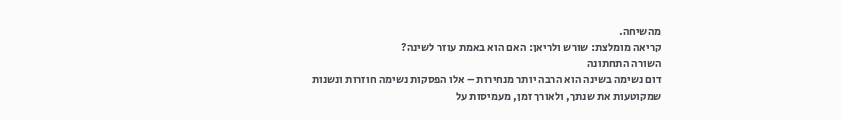מהשיחה.
קריאה מומלצת: שורש ולריאן: האם הוא באמת עוזר לשינה?
השורה התחתונה
דום נשימה בשינה הוא הרבה יותר מנחירות – אלו הפסקות נשימה חוזרות ונשנות שמקוטעות את שנתך, ולאורך זמן, מעמיסות על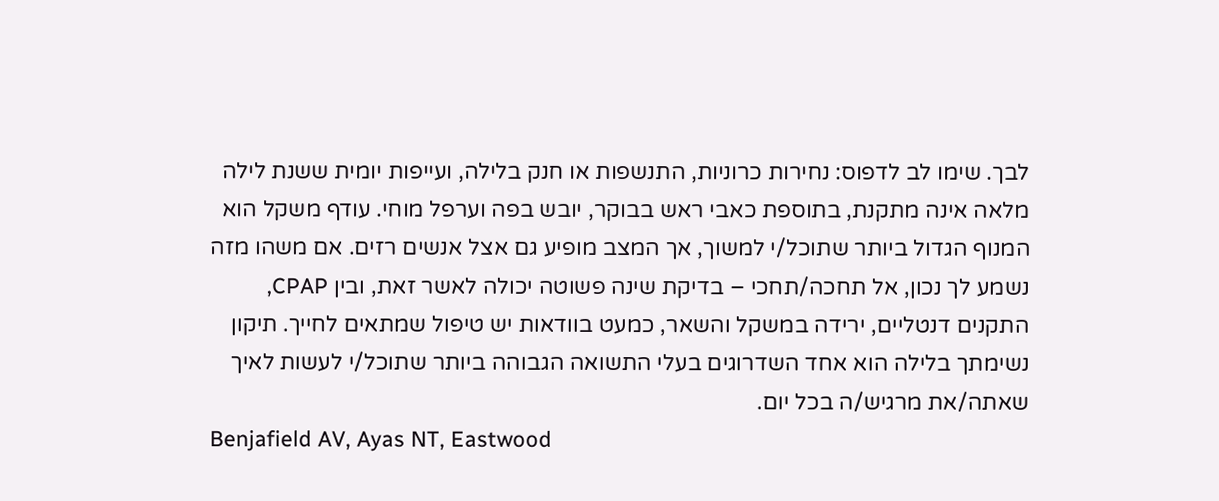לבך. שימו לב לדפוס: נחירות כרוניות, התנשפות או חנק בלילה, ועייפות יומית ששנת לילה מלאה אינה מתקנת, בתוספת כאבי ראש בבוקר, יובש בפה וערפל מוחי. עודף משקל הוא המנוף הגדול ביותר שתוכל/י למשוך, אך המצב מופיע גם אצל אנשים רזים. אם משהו מזה נשמע לך נכון, אל תחכה/תחכי – בדיקת שינה פשוטה יכולה לאשר זאת, ובין CPAP, התקנים דנטליים, ירידה במשקל והשאר, כמעט בוודאות יש טיפול שמתאים לחייך. תיקון נשימתך בלילה הוא אחד השדרוגים בעלי התשואה הגבוהה ביותר שתוכל/י לעשות לאיך שאתה/את מרגיש/ה בכל יום.
Benjafield AV, Ayas NT, Eastwood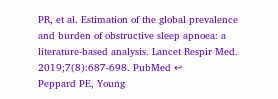PR, et al. Estimation of the global prevalence and burden of obstructive sleep apnoea: a literature-based analysis. Lancet Respir Med. 2019;7(8):687-698. PubMed ↩
Peppard PE, Young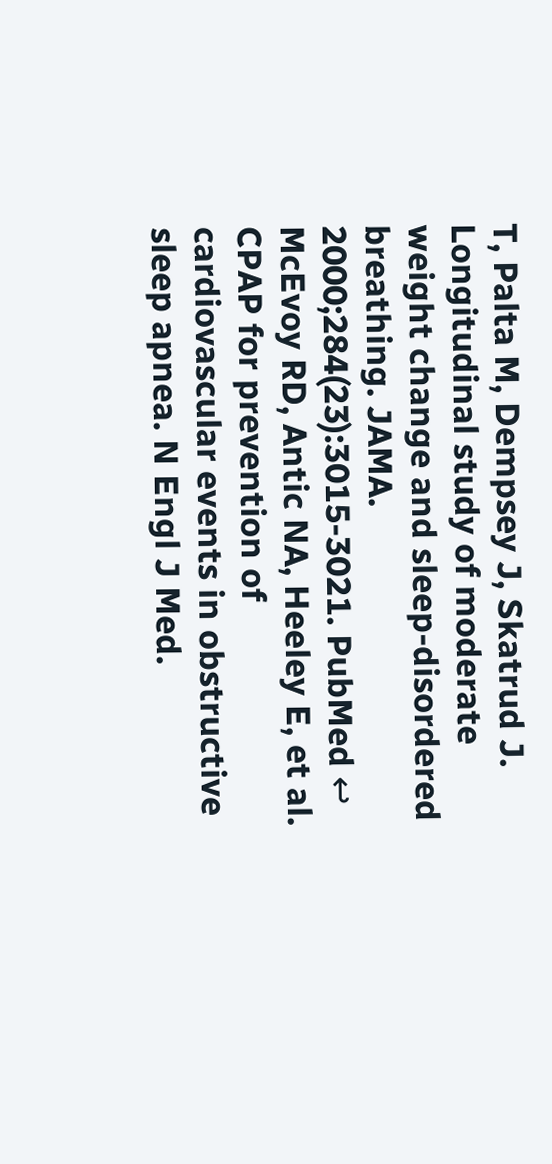T, Palta M, Dempsey J, Skatrud J. Longitudinal study of moderate weight change and sleep-disordered breathing. JAMA. 2000;284(23):3015-3021. PubMed ↩
McEvoy RD, Antic NA, Heeley E, et al. CPAP for prevention of cardiovascular events in obstructive sleep apnea. N Engl J Med.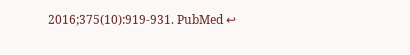2016;375(10):919-931. PubMed ↩